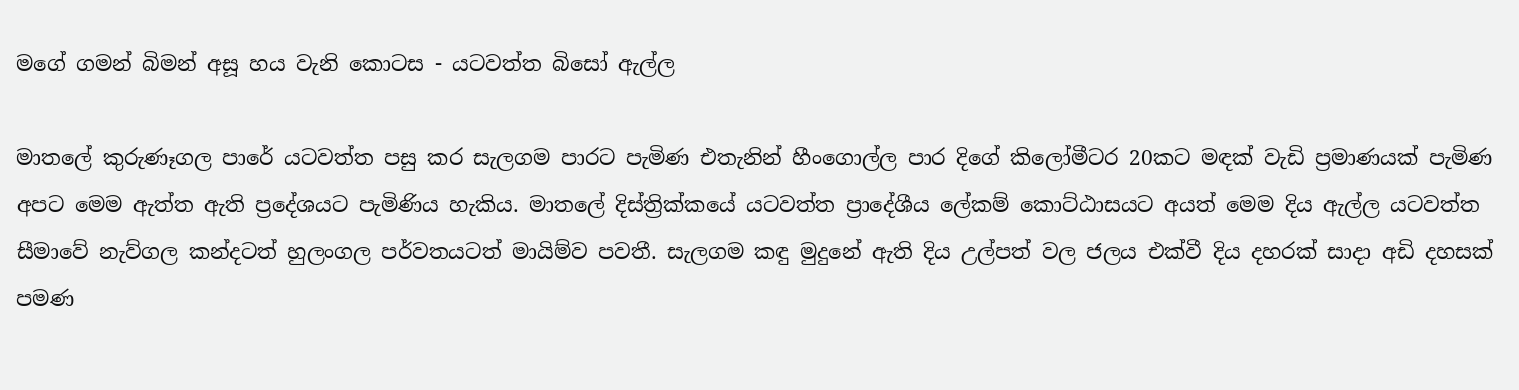මගේ ගමන් බිමන් අසූ හය වැනි කොටස - යටවත්ත බිසෝ ඇල්ල

මාතලේ කුරුණෑගල පාරේ යටවත්ත පසු කර සැලගම පාරට පැමිණ එතැනින් හීංගොල්ල පාර දිගේ කිලෝමීටර 20කට මඳක් වැඩි ප්‍රමාණයක් පැමිණ අපට මෙම ඇත්ත ඇති ප්‍රදේශයට පැමිණිය හැකිය. මාතලේ දිස්ත්‍රික්කයේ යටවත්ත ප්‍රාදේශීය ලේකම් කොට්ඨාසයට අයත් මෙම දිය ඇල්ල යටවත්ත සීමාවේ නැව්ගල කන්දටත් හුලංගල පර්වතයටත් මායිම්ව පවතී. සැලගම කඳු මුදුනේ ඇති දිය උල්පත් වල ජලය එක්වී දිය දහරක් සාදා අඩි දහසක් පමණ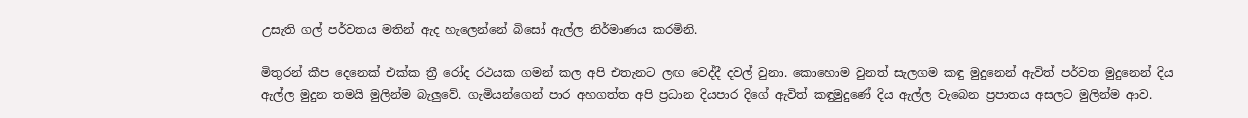උසැති ගල් පර්වතය මතින් ඇද හැලෙන්නේ බිසෝ ඇල්ල නිර්මාණය කරමිනි.

මිතුරන් කීප දෙනෙක් එක්ක ත්‍රී රෝද රථයක ගමන් කල අපි එතැනට ලඟ වෙද්දී දවල් වුනා. කොහොම වුනත් සැලගම කඳු මුදුනෙන් ඇවිත් පර්වත මුදුනෙන් දිය ඇල්ල මුදුන තමයි මුලින්ම බැලුවේ. ගැමියන්ගෙන් පාර අහගත්ත අපි ප්‍රධාන දියපාර දිගේ ඇවිත් කඳුමුදුණේ දිය ඇල්ල වැබෙන ප්‍රපාතය අසලට මුලින්ම ආව.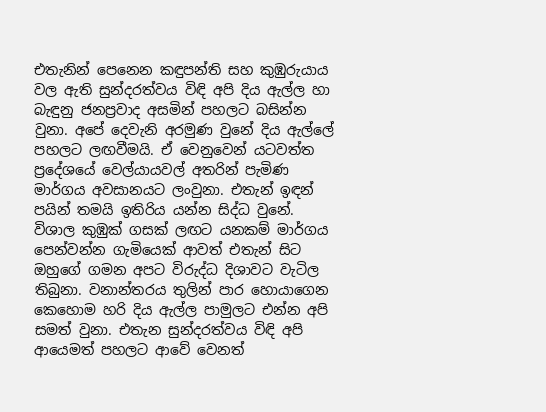එතැනින් පෙනෙන කඳුපන්ති සහ කුඹුරුයාය වල ඇති සුන්දරත්වය විඳි අපි දිය ඇල්ල හා බැඳුනු ජනප්‍රවාද අසමින් පහලට බසින්න වුනා. අපේ දෙවැනි අරමුණ වුනේ දිය ඇල්ලේ පහලට ලඟවීමයි. ඒ වෙනුවෙන් යටවත්ත ප්‍රදේශයේ වෙල්යායවල් අතරින් පැමිණ මාර්ගය අවසානයට ලංවුනා. එතැන් ඉඳන් පයින් තමයි ඉතිරිය යන්න සිද්ධ වුනේ. විශාල කුඹුක් ගසක් ලඟට යනකම් මාර්ගය පෙන්වන්න ගැමියෙක් ආවත් එතැන් සිට ඔහුගේ ගමන අපට විරුද්ධ දිශාවට වැටිල තිබුනා. වනාන්තරය තුලින් පාර හොයාගෙන කෙහොම හරි දිය ඇල්ල පාමුලට එන්න අපි සමත් වුනා. එතැන සුන්දරත්වය විඳි අපි ආයෙමත් පහලට ආවේ වෙනත්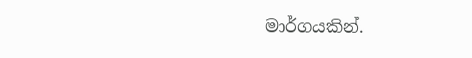මාර්ගයකින්.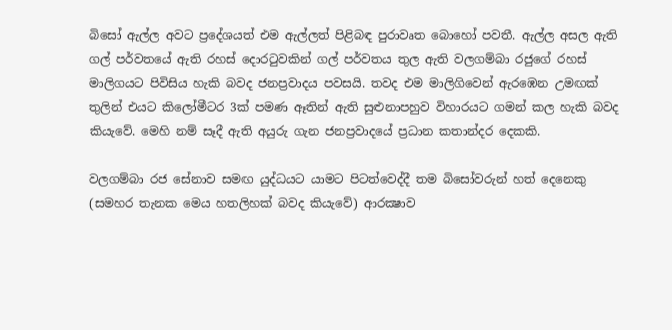බිසෝ ඇල්ල අවට ප්‍රදේශයත් එම ඇල්ලත් පිළිබඳ පුරාවෘත බොහෝ පවතී. ඇල්ල අසල ඇති ගල් පර්වතයේ ඇති රහස් දොරටුවකින් ගල් පර්වතය තුල ඇති වලගම්බා රජුගේ රහස් මාලිගයට පිවිසිය හැකි බවද ජනප්‍රවාදය පවසයි. තවද එම මාලිගිවෙන් ඇරඹෙන උමඟක් තුලින් එයට කිලෝමීටර 3ක් පමණ ඈතින් ඇති සුළුනාපහුව විහාරයට ගමන් කල හැකි බවද කියැවේ. මෙහි නම් සෑදී ඇති අයුරු ගැන ජනප්‍රවාදයේ ප්‍රධාන කතාන්දර දෙකකි.

වලගම්බා රජ සේනාව සමඟ යුද්ධයට යාමට පිටත්වෙද්දී තම බිසෝවරුන් හත් දෙනෙකු (සමහර තැනක මෙය හතලිහක් බවද කියැවේ) ආරක්‍ෂාව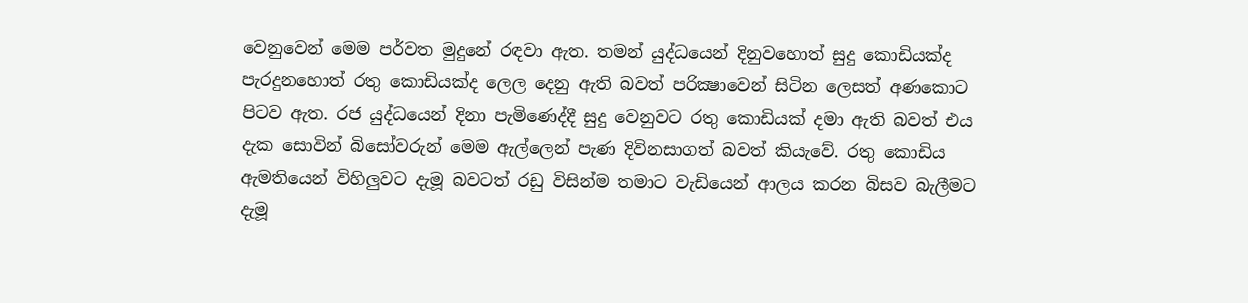වෙනුවෙන් මෙම පර්වත මුදුනේ රඳවා ඇත. තමන් යුද්ධයෙන් දිනුවහොත් සුදු කොඩියක්ද පැරදුනහොත් රතු කොඩියක්ද ලෙල දෙනු ඇති බවත් පරික්‍ෂාවෙන් සිටින ලෙසත් අණකොට පිටව ඇත. රජ යුද්ධයෙන් දිනා පැමිණෙද්දී සුදු වෙනුවට රතු කොඩියක් දමා ඇති බවත් එය දැක සොවින් බිසෝවරුන් මෙම ඇල්ලෙන් පැණ දිවිනසාගත් බවත් කියැවේ. රතු කොඩිය ඇමතියෙන් විහිලුවට දැමූ බවටත් රඩු විසින්ම තමාට වැඩියෙන් ආලය කරන බිසව බැලීමට දැමූ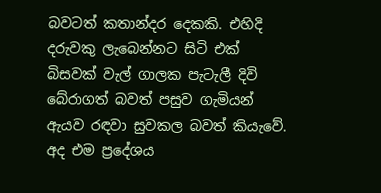බවටත් කතාන්දර දෙකකි. එහිදි දරුවකු ලැබෙන්නට සිටි එක් බිසවක් වැල් ගාලක පැටැලී දිවි බේරාගත් බවත් පසුව ගැමියන් ඇයව රඳවා සුවකල බවත් කියැවේ.  අද එම ප්‍රදේශය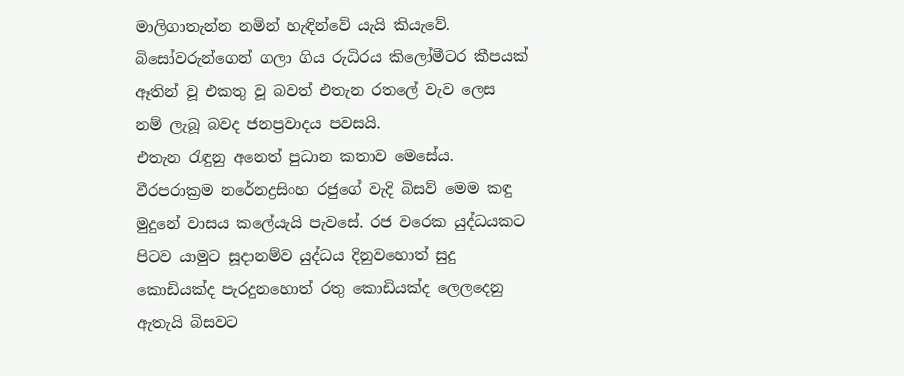මාලිගාතැන්න නමින් හැඳින්වේ යැයි කියැවේ. බිසෝවරුන්ගෙන් ගලා ගිය රුධිරය කිලෝමීටර කීපයක් ඈතින් වූ එකතු වූ බවත් එතැන රතලේ වැව ලෙස නම් ලැබූ බවද ජනප්‍රවාදය පවසයි.
එතැන රැඳුනු අනෙත් පුධාන කතාව මෙසේය. වීරපරාක්‍රම ‍නරේනද්‍රසිංහ රජුගේ වැදි බිසව් මෙම කඳු මුදුනේ වාසය කලේයැයි පැවසේ. රජ වරෙක යුද්ධයකට පිටව යාමුට සූදානම්ව යුද්ධය දිනුවහොත් සුදු කොඩියක්ද පැරදුනහොත් රතු කොඩියක්ද ලෙලදෙනු ඇතැයි බිසවට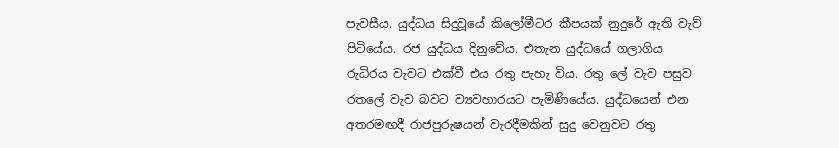පැවසීය. යුද්ධය සිදුවූයේ කිලෝමීටර කීපයක් නුදුරේ ඇති වැව් පිටියේය. රජ යුද්ධය දිනුවේය. එතැන යුද්ධයේ ගලාගිය රුධිරය වැවට එක්වී එය රතු පැහැ විය. රතු ලේ වැව පසුව රතලේ වැව බවට ව්‍යවහාරයට පැමිණියේය. යුද්ධයෙන් එන අතරමඟදී රාජපුරුෂයන් වැරදීමකින් සුදු වෙනුවට රතු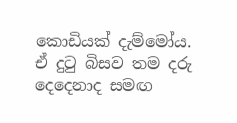කොඩියක් දැම්මෝය. ඒ දුටු බිසව තම දරු දෙදෙනාද සමඟ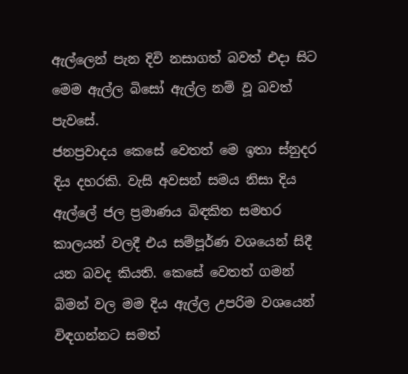ඇල්ලෙන් පැන දිවි නසාගත් බවත් එදා සිට මෙම ඇල්ල බිසෝ ඇල්ල නම් වූ බවත් පැවසේ.
ජනප්‍රවාදය කෙසේ වෙතත් මෙ ඉතා ස්නුදර දිය දහරකි. වැසි අවසන් සමය නිසා දිය ඇල්ලේ ජල ප්‍රමාණය බිඳකිත සමහර කාලයන් වලදී එය සම්පූර්ණ වශයෙන් සිදී යන බවද කියති. කෙසේ වෙතත් ගමන් බිමන් වල මම දිය ඇල්ල උපරිම වශයෙන් විඳගන්නට සමත්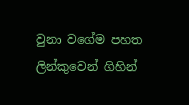වුනා වගේම පහත ලින්කුවෙන් ගිහින්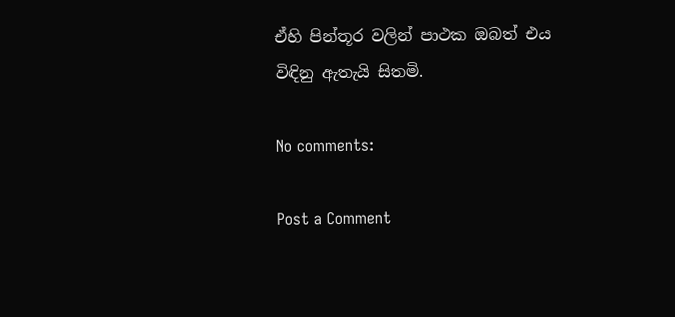ඒහි පින්තූර වලින් පාථක ඔබත් එය විඳිනු ඇතැයි සිතමි.

No comments:

Post a Comment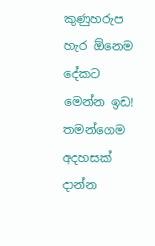කුණුහරුප හැර ඕනෙම දේකට මෙන්න ඉඩ!
තමන්ගෙම අදහසක් දාන්න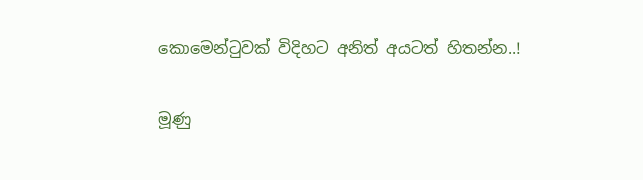කොමෙන්ටුවක් විදිහට අනිත් අයටත් හිතන්න..!

මූණු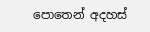පොතෙන් අදහස්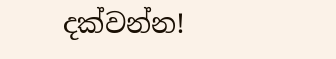දක්වන්න!